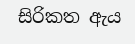සිරිකත ඇය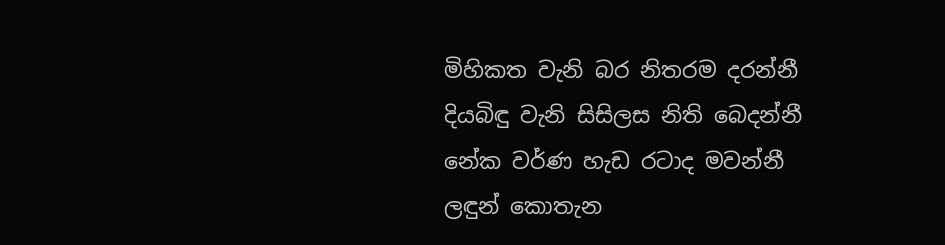මිහිකත වැනි බර නිතරම දරන්නී
දියබිඳු වැනි සිසිලස නිති බෙදන්නී
නේක වර්ණ හැඩ රටාද මවන්නී
ලඳුන් කොතැන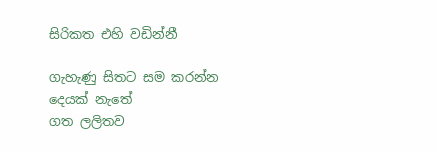සිරිකත එහි වඩින්නී

ගැහැණු සිතට සම කරන්න දෙයක් නැතේ
ගත ලලිතව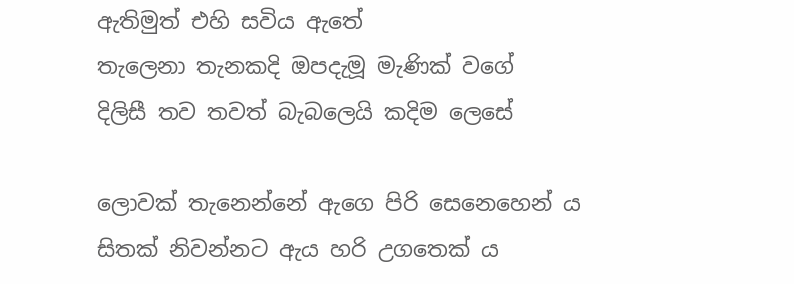ඇතිමුත් එහි සවිය ඇතේ
තැලෙනා තැනකදි ඔපදැමූ මැණික් වගේ
දිලිසී තව තවත් බැබලෙයි කදිම ලෙසේ

ලොවක් තැනෙන්නේ ඇගෙ පිරි සෙනෙහෙන් ය
සිතක් නිවන්නට ඇය හරි උගතෙක් ය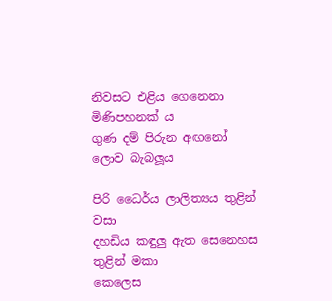නිවසට එළිය ගෙනෙනා මිණිපහනක්‍ ය
ගුණ දම් පිරුන අඟනෝ ලොව බැබලූය

පිරි ධෛර්ය ලාලිත්‍යය තුළින් වසා
දහඩිය කඳුලු ඇත සෙනෙහස තුළින් මකා
කෙලෙස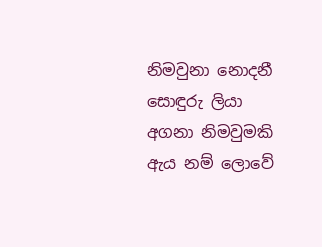නිමවුනා නොදනී සොඳුරු ලියා
අගනා නිමවුමකි ඇය නම් ලොවේ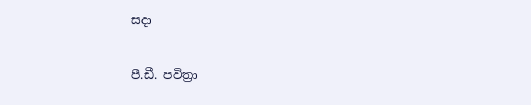සදා

පී.ඩී. පවිත්‍රා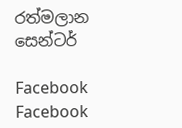රත්මලාන සෙන්ටර්

Facebook
Facebook